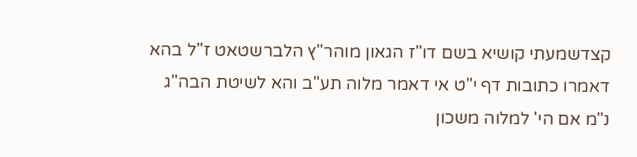קצדשמעתי קושיא בשם דו"ז הגאון מוהר"ץ הלברשטאט ז"ל בהא דאמרו כתובות דף י"ט אי דאמר מלוה תע"ב והא לשיטת הבה"ג נ"מ אם הי' למלוה משכון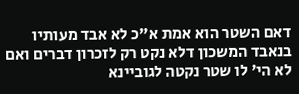דאם השטר הוא אמת א"כ לא אבד מעותיו בנאבד המשכון דלא נקט רק לזכרון דברים ואם לא הי' לו שטר נקטה לגוביינא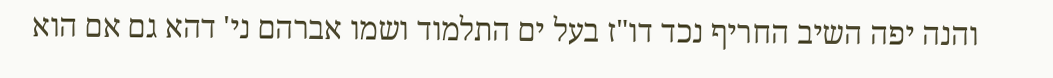והנה יפה השיב החריף נכד דו"ז בעל ים התלמוד ושמו אברהם ני' דהא גם אם הוא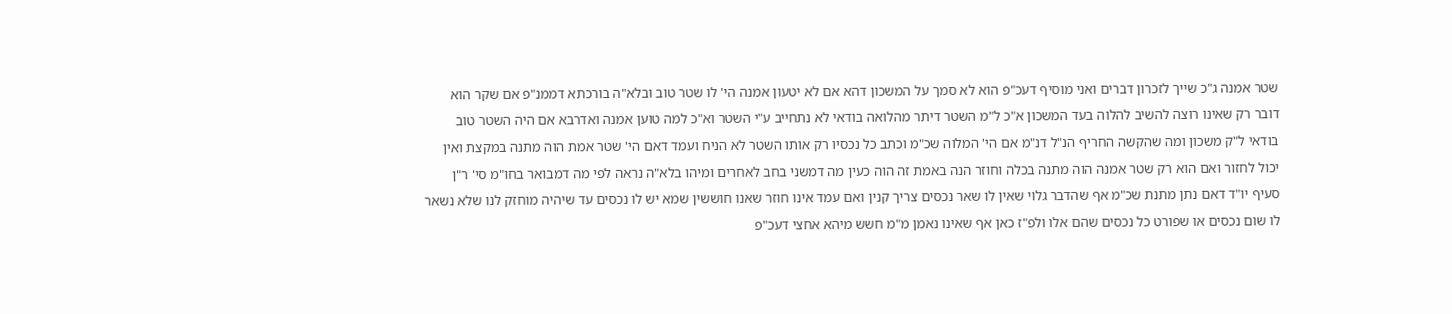שטר אמנה ג"כ שייך לזכרון דברים ואני מוסיף דעכ"פ הוא לא סמך על המשכון דהא אם לא יטעון אמנה הי' לו שטר טוב ובלא"ה בורכתא דממנ"פ אם שקר הוא דובר רק שאינו רוצה להשיב להלוה בעד המשכון א"כ ל"מ השטר דיתר מהלואה בודאי לא נתחייב ע"י השטר וא"כ למה טוען אמנה ואדרבא אם היה השטר טוב בודאי ל"ק משכון ומה שהקשה החריף הנ"ל דנ"מ אם הי' המלוה שכ"מ וכתב כל נכסיו רק אותו השטר לא הניח ועמד דאם הי' שטר אמת הוה מתנה במקצת ואין יכול לחזור ואם הוא רק שטר אמנה הוה מתנה בכלה וחוזר הנה באמת זה הוה כעין מה דמשני בחב לאחרים ומיהו בלא"ה נראה לפי מה דמבואר בחו"מ סי' ר"ן סעיף יו"ד דאם נתן מתנת שכ"מ אף שהדבר גלוי שאין לו שאר נכסים צריך קנין ואם עמד אינו חוזר שאנו חוששין שמא יש לו נכסים עד שיהיה מוחזק לנו שלא נשאר לו שום נכסים או שפורט כל נכסים שהם אלו ולפ"ז כאן אף שאינו נאמן מ"מ חשש מיהא אחצי דעכ"פ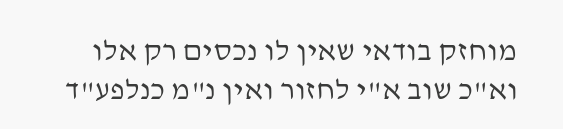מוחזק בודאי שאין לו נכסים רק אלו וא"כ שוב א"י לחזור ואין נ"מ כנלפע"ד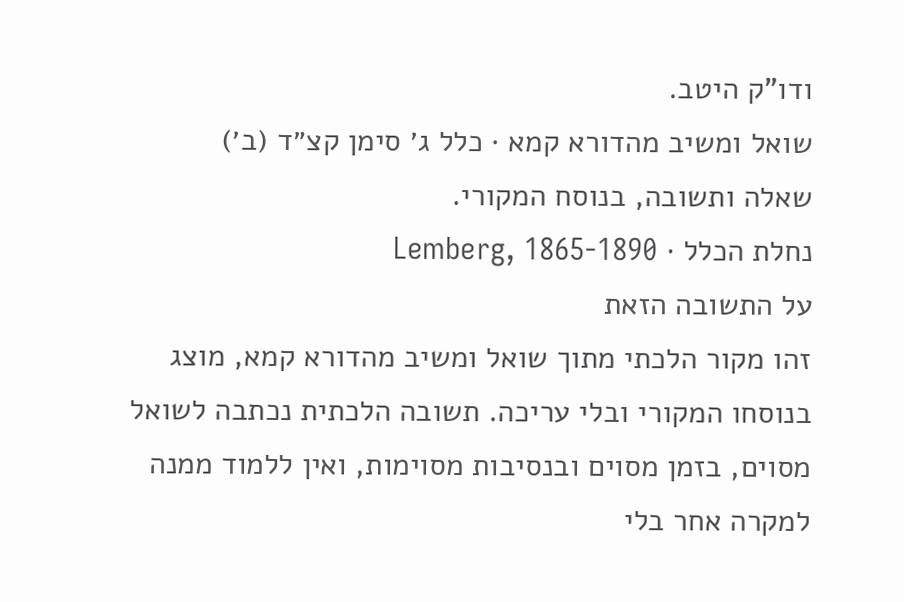ודו"ק היטב.
שואל ומשיב מהדורא קמא · כלל ג׳ סימן קצ״ד (ב׳)
שאלה ותשובה, בנוסח המקורי.
נחלת הכלל · Lemberg, 1865-1890
על התשובה הזאת
זהו מקור הלכתי מתוך שואל ומשיב מהדורא קמא, מוצג בנוסחו המקורי ובלי עריכה. תשובה הלכתית נכתבה לשואל מסוים, בזמן מסוים ובנסיבות מסוימות, ואין ללמוד ממנה למקרה אחר בלי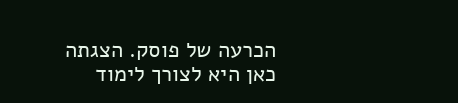הכרעה של פוסק. הצגתה כאן היא לצורך לימוד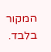המקור בלבד.